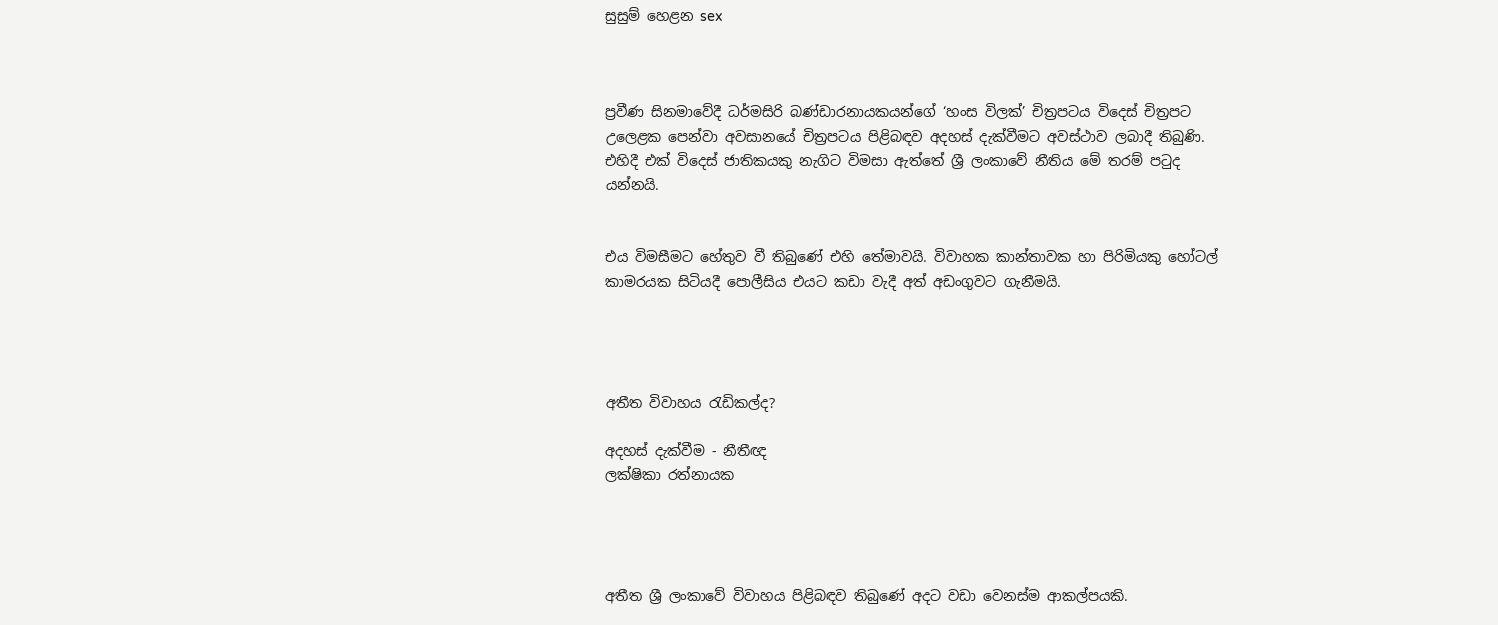සුසුම් හෙළන sex



ප්‍රවීණ සිනමාවේදී ධර්මසිරි බණ්ඩාරනායකයන්ගේ ‘හංස විලක්’ චිත්‍රපටය විදෙස් චිත්‍රපට උලෙළක පෙන්වා අවසානයේ චිත්‍රපටය පිළිබඳව අදහස් දැක්වීමට අවස්ථාව ලබාදී තිබුණි. එහිදී එක් විදෙස් ජාතිකයකු නැගිට විමසා ඇත්තේ ශ්‍රී ලංකාවේ නීතිය මේ තරම් පටුද යන්නයි.


එය විමසීමට හේතුව වී තිබුණේ එහි තේමාවයි. විවාහක කාන්තාවක හා පිරිමියකු හෝටල් කාමරයක සිටියදී පොලීසිය එයට කඩා වැදී අත් අඩංගුවට ගැනීමයි.




අතීත විවාහය රැඩිකල්ද?

අදහස් දැක්වීම - නීතීඥ
ලක්ෂිකා රත්නායක




අතීත ශ්‍රී ලංකාවේ විවාහය පිළිබඳව තිබුණේ අදට වඩා වෙනස්ම ආකල්පයකි.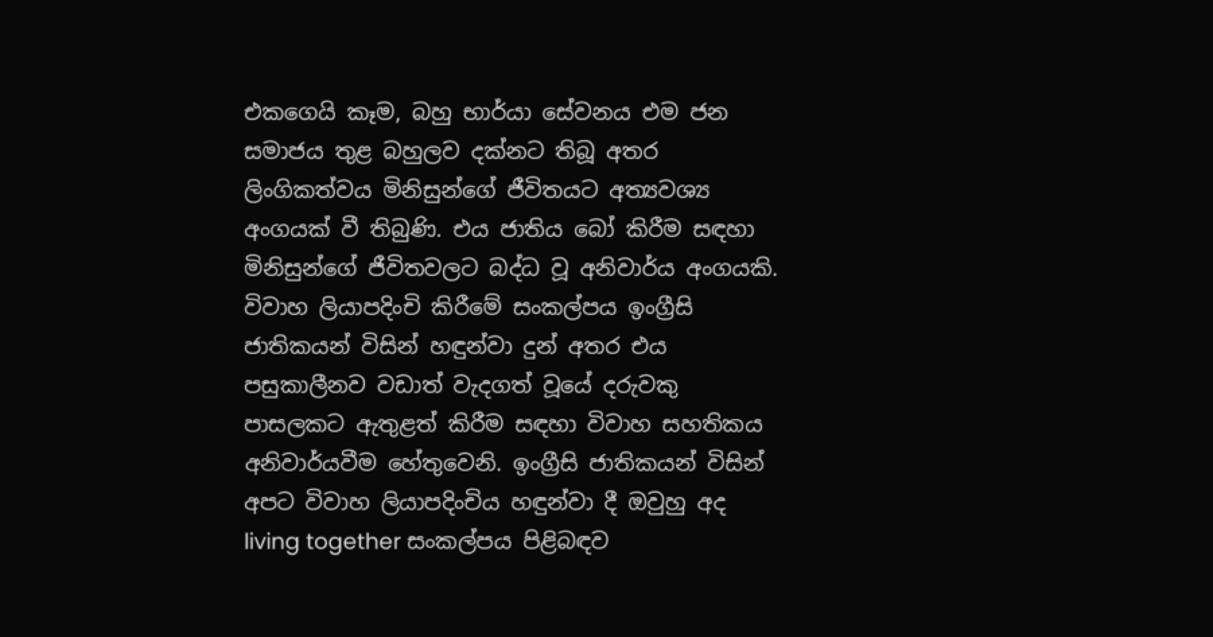එකගෙයි කෑම, බහු භාර්යා සේවනය එම ජන සමාජය තුළ බහුලව දක්නට තිබූ අතර ලිංගිකත්වය මිනිසුන්ගේ ජීවිතයට අත්‍යවශ්‍ය අංගයක් වී තිබුණි. එය ජාතිය බෝ කිරීම සඳහා මිනිසුන්ගේ ජීවිතවලට බද්ධ වූ අනිවාර්ය අංගයකි. විවාහ ලියාපදිංචි කිරීමේ සංකල්පය ඉංග්‍රීසි ජාතිකයන් විසින් හඳුන්වා දුන් අතර එය පසුකාලීනව වඩාත් වැදගත් වූයේ දරුවකු පාසලකට ඇතුළත් කිරීම සඳහා විවාහ සහතිකය අනිවාර්යවීම හේතුවෙනි. ඉංග්‍රීසි ජාතිකයන් විසින් අපට විවාහ ලියාපදිංචිය හඳුන්වා දී ඔවුහු අද living together සංකල්පය පිළිබඳව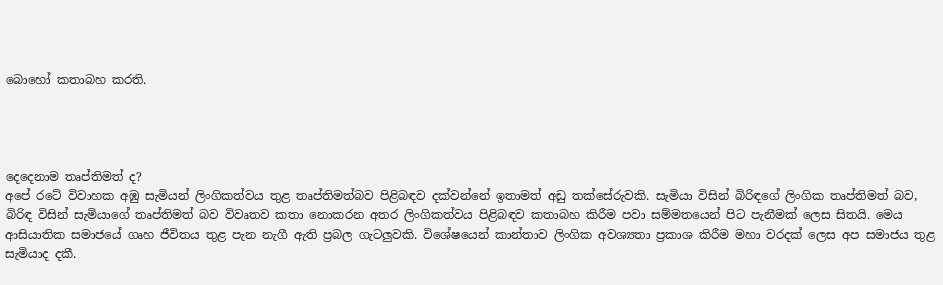බොහෝ කතාබහ කරති.




දෙදෙනාම තෘප්තිමත් ද?
අපේ රටේ විවාහක අඹු සැමියන් ලිංගිකත්වය තුළ තෘප්තිමත්බව පිළිබඳව දක්වන්නේ ඉතාමත් අඩු තක්සේරුවකි. සැමියා විසින් බිරිඳගේ ලිංගික තෘප්තිමත් බව, බිරිඳ විසින් සැමියාගේ තෘප්තිමත් බව විවෘතව කතා නොකරන අතර ලිංගිකත්වය පිළිබඳව කතාබහ කිරීම පවා සම්මතයෙන් පිට පැනීමක් ලෙස සිතයි. මෙය ආසියාතික සමාජයේ ගෘහ ජීවිතය තුළ පැන නැගී ඇති ප්‍රබල ගැටලුවකි. විශේෂයෙන් කාන්තාව ලිංගික අවශ්‍යතා ප්‍රකාශ කිරීම මහා වරදක් ලෙස අප සමාජය තුළ සැමියාද දකී.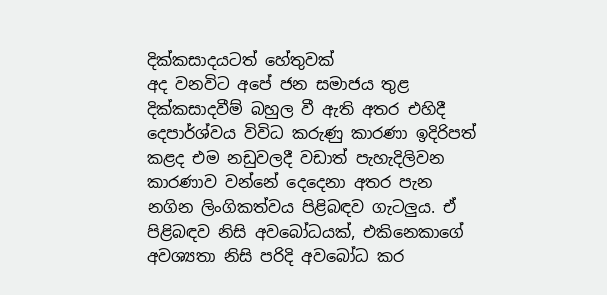දික්කසාදයටත් හේතුවක්
අද වනවිට අපේ ජන සමාජය තුළ දික්කසාදවීම් බහුල වී ඇති අතර එහිදී දෙපාර්ශ්වය විවිධ කරුණු කාරණා ඉදිරිපත් කළද එම නඩුවලදී වඩාත් පැහැදිලිවන කාරණාව වන්නේ දෙදෙනා අතර පැන නගින ලිංගිකත්වය පිළිබඳව ගැටලුය. ඒ පිළිබඳව නිසි අවබෝධයක්, එකිනෙකාගේ අවශ්‍යතා නිසි පරිදි අවබෝධ කර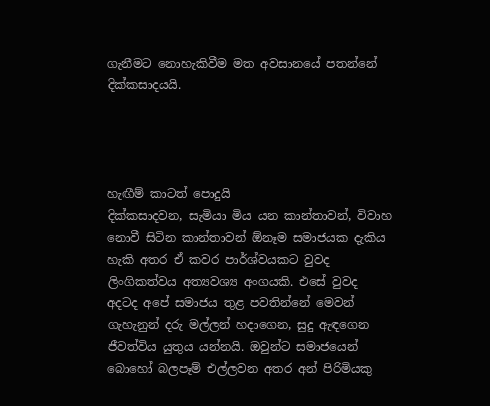ගැනීමට නොහැකිවීම මත අවසානයේ පතන්නේ දික්කසාදයයි.




හැඟීම් කාටත් පොදුයි
දික්කසාදවන, සැමියා මිය යන කාන්තාවන්, විවාහ නොවී සිටින කාන්තාවන් ඕනෑම සමාජයක දැකිය හැකි අතර ඒ කවර පාර්ශ්වයකට වුවද ලිංගිකත්වය අත්‍යවශ්‍ය අංගයකි. එසේ වුවද අදටද අපේ සමාජය තුළ පවතින්නේ මෙවන් ගැහැනුන් දරු මල්ලන් හදාගෙන, සුදු ඇඳගෙන ජීවත්විය යුතුය යන්නයි. ඔවුන්ට සමාජයෙන් බොහෝ බලපෑම් එල්ලවන අතර අන් පිරිමියකු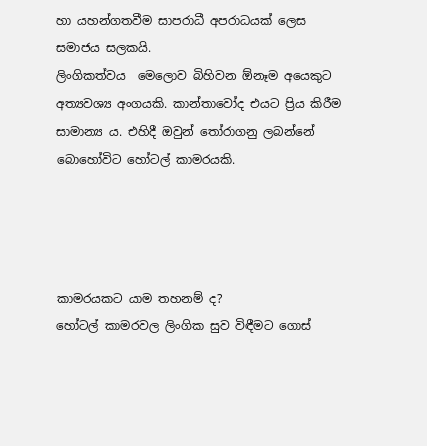හා යහන්ගතවීම සාපරාධී අපරාධයක් ලෙස සමාජය සලකයි.
ලිංගිකත්වය  මෙලොව බිහිවන ඕනෑම අයෙකුට අත්‍යවශ්‍ය අංගයකි. කාන්තාවෝද එයට ප්‍රිය කිරීම සාමාන්‍ය ය. එහිදී ඔවුන් තෝරාගනු ලබන්නේ බොහෝවිට හෝටල් කාමරයකි.




කාමරයකට යාම තහනම් ද?
හෝටල් කාමරවල ලිංගික සුව විඳීමට ගොස්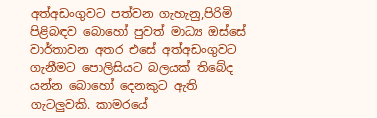අත්අඩංගුවට පත්වන ගැහැනු,පිරිමි පිළිබඳව බොහෝ පුවත් මාධ්‍ය ඔස්සේ වාර්තාවන අතර එසේ අත්අඩංගුවට ගැනීමට පොලිසියට බලයක් තිබේද යන්න බොහෝ දෙනකුට ඇති ගැටලුවකි. කාමරයේ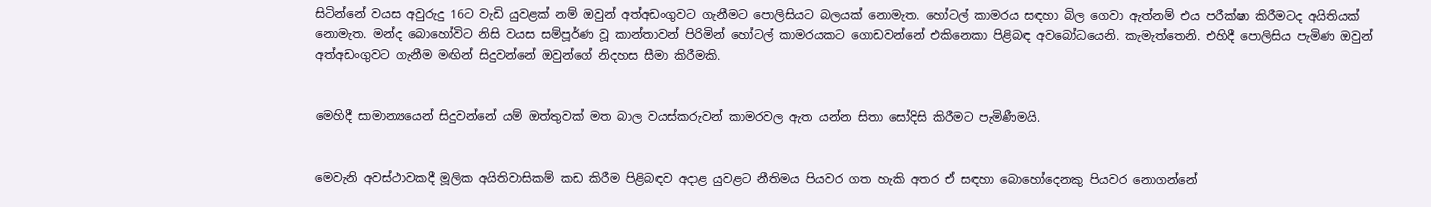සිටින්නේ වයස අවුරුදු 16ට වැඩි යුවළක් නම් ඔවුන් අත්අඩංගුවට ගැනීමට පොලිසියට බලයක් නොමැත. හෝටල් කාමරය සඳහා බිල ගෙවා ඇත්නම් එය පරීක්ෂා කිරීමටද අයිතියක් නොමැත. මන්ද බොහෝවිට නිසි වයස සම්පූර්ණ වූ කාන්තාවන් පිරිමින් හෝටල් කාමරයකට ගොඩවන්නේ එකිනෙකා පිළිබඳ අවබෝධයෙනි. කැමැත්තෙනි. එහිදී පොලිසිය පැමිණ ඔවුන් අත්අඩංගුවට ගැනීම මඟින් සිදුවන්නේ ඔවුන්ගේ නිදහස සීමා කිරීමකි.


මෙහිදී සාමාන්‍යයෙන් සිදුවන්නේ යම් ඔත්තුවක් මත බාල වයස්කරුවන් කාමරවල ඇත යන්න සිතා සෝදිසි කිරීමට පැමිණීමයි.


මෙවැනි අවස්ථාවකදී මූලික අයිතිවාසිකම් කඩ කිරීම පිළිබඳව අදාළ යුවළට නීතිමය පියවර ගත හැකි අතර ඒ සඳහා බොහෝදෙනකු පියවර නොගන්නේ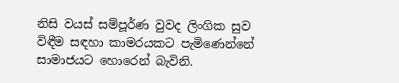නිසි වයස් සම්පූර්ණ වුවද ලිංගික සුව විඳීම සඳහා කාමරයකට පැමිණෙන්නේ සාමාජයට හොරෙන් බැවිනි.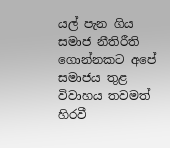යල් පැන ගිය සමාජ නීතිරීති ගොන්නකට අපේ සමාජය තුළ විවාහය තවමත් හිරවී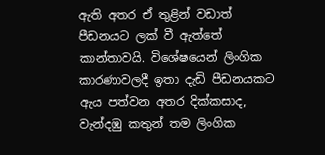ඇති අතර ඒ තුළින් වඩාත් පීඩනයට ලක් වී ඇත්තේ කාන්තාවයි. විශේෂයෙන් ලිංගික කාරණාවලදී ඉතා දැඩි පීඩනයකට ඇය පත්වන අතර දික්කසාද, වැන්දඹු කතුන් තම ලිංගික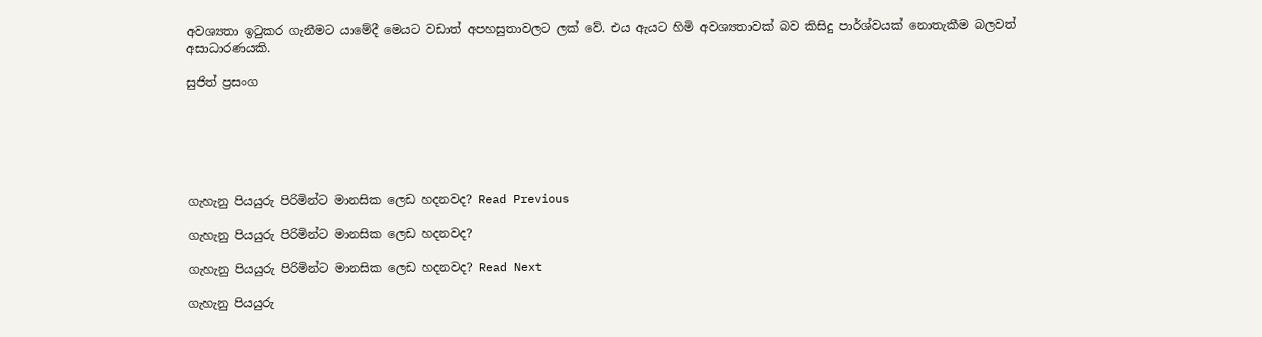අවශ්‍යතා ඉටුකර ගැනීමට යාමේදී මෙයට වඩාත් අපහසුතාවලට ලක් වේ. එය ඇයට හිමි අවශ්‍යතාවක් බව කිසිදු පාර්ශ්වයක් නොතැකීම බලවත් අසාධාරණයකි.

සුජිත් ප්‍රසංග






ගැහැනු පියයුරු පිරිමින්ට මානසික ලෙඩ හදනවද? Read Previous

ගැහැනු පියයුරු පිරිමින්ට මානසික ලෙඩ හදනවද?

ගැහැනු පියයුරු පිරිමින්ට මානසික ලෙඩ හදනවද? Read Next

ගැහැනු පියයුරු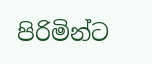පිරිමින්ට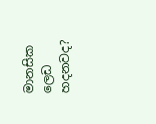මානසික ලෙඩ හදනවද?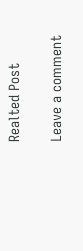Realted Post

Leave a comment